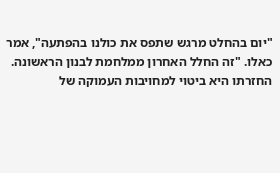"יום בהחלט מרגש שתפס את כולנו בהפתעה", אמר כאלו. "זה החלל האחרון ממלחמת לבנון הראשונה. החזרתו היא ביטוי למחויבות העמוקה של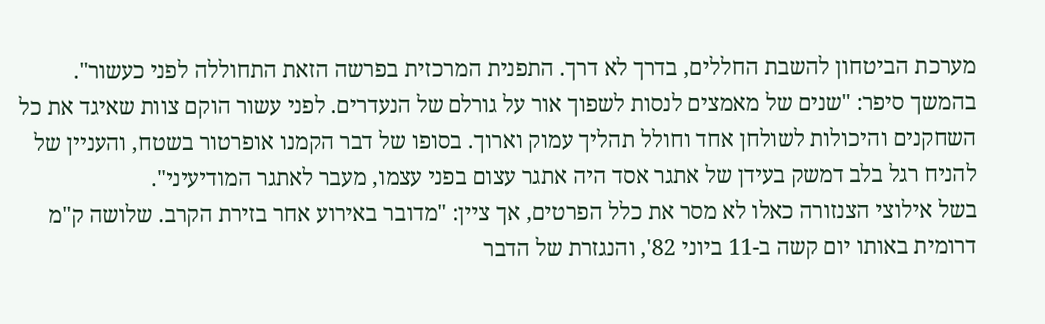מערכת הביטחון להשבת החללים, בדרך לא דרך. התפנית המרכזית בפרשה הזאת התחוללה לפני כעשור".
בהמשך סיפר: "שנים של מאמצים לנסות לשפוך אור על גורלם של הנעדרים. לפני עשור הוקם צוות שאיגד את כל השחקנים והיכולות לשולחן אחד וחולל תהליך עמוק וארוך. בסופו של דבר הקמנו אופרטור בשטח, והעניין של להניח רגל בלב דמשק בעידן של אתגר אסד היה אתגר עצום בפני עצמו, מעבר לאתגר המודיעיני".
בשל אילוצי הצנזורה כאלו לא מסר את כלל הפרטים, אך ציין: "מדובר באירוע אחר בזירת הקרב. שלושה ק"מ דרומית באותו יום קשה ב-11 ביוני 82', והנגזרת של הדבר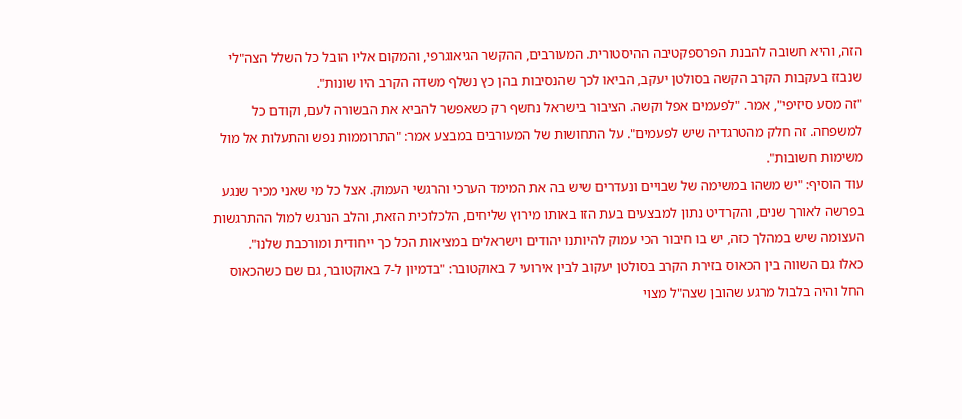הזה, והיא חשובה להבנת הפרספקטיבה ההיסטורית. המעורבים, ההקשר הגיאוגרפי, והמקום אליו הובל כל השלל הצה"לי שנבזז בעקבות הקרב הקשה בסולטן יעקב, הביאו לכך שהנסיבות בהן כץ נשלף משדה הקרב היו שונות".
"זה מסע סיזיפי", אמר. "לפעמים אפל וקשה. הציבור בישראל נחשף רק כשאפשר להביא את הבשורה לעם, וקודם כל למשפחה. זה חלק מהטרגדיה שיש לפעמים". על התחושות של המעורבים במבצע אמר: "התרוממות נפש והתעלות אל מול משימות חשובות".
עוד הוסיף: "יש משהו במשימה של שבויים ונעדרים שיש בה את המימד הערכי והרגשי העמוק. אצל כל מי שאני מכיר שנגע בפרשה לאורך שנים, והקרדיט נתון למבצעים בעת הזו באותו מירוץ שליחים, הלכלוכית הזאת, והלב הנרגש למול ההתרגשות העצומה שיש במהלך כזה, יש בו חיבור הכי עמוק להיותנו יהודים וישראלים במציאות הכל כך ייחודית ומורכבת שלנו".
כאלו גם השווה בין הכאוס בזירת הקרב בסולטן יעקוב לבין אירועי 7 באוקטובר: "בדמיון ל-7 באוקטובר, גם שם כשהכאוס החל והיה בלבול מרגע שהובן שצה"ל מצוי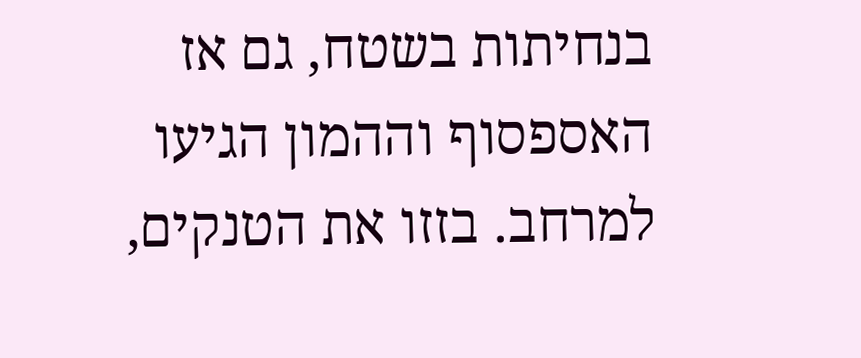בנחיתות בשטח, גם אז האספסוף וההמון הגיעו למרחב. בזזו את הטנקים,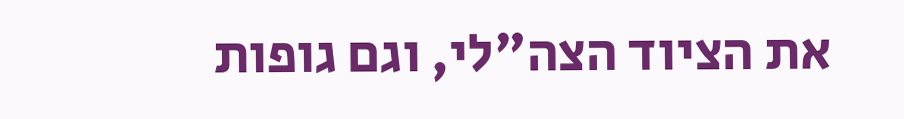את הציוד הצה"לי, וגם גופות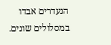הנעדרים אבדו במסלולים שונים.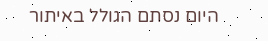היום נסתם הגולל באיתור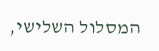המסלול השלישי,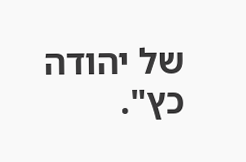של יהודה כץ".